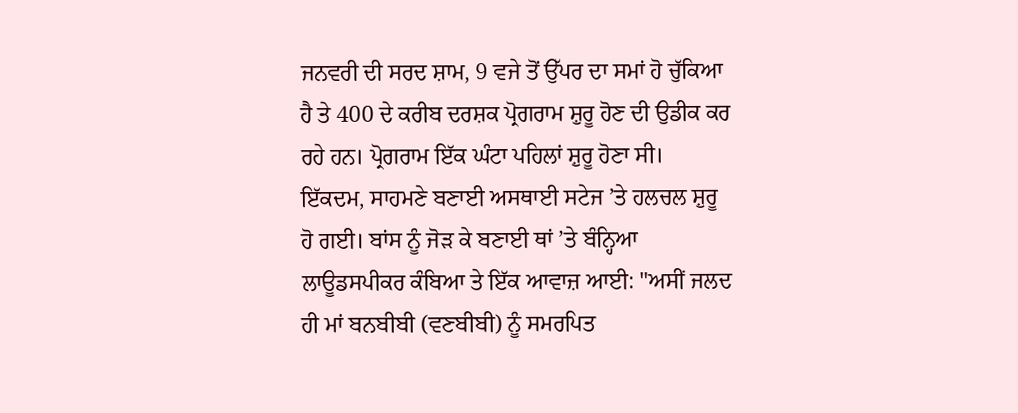ਜਨਵਰੀ ਦੀ ਸਰਦ ਸ਼ਾਮ, 9 ਵਜੇ ਤੋਂ ਉੱਪਰ ਦਾ ਸਮਾਂ ਹੋ ਚੁੱਕਿਆ ਹੈ ਤੇ 400 ਦੇ ਕਰੀਬ ਦਰਸ਼ਕ ਪ੍ਰੋਗਰਾਮ ਸ਼ੁਰੂ ਹੋਣ ਦੀ ਉਡੀਕ ਕਰ ਰਹੇ ਹਨ। ਪ੍ਰੋਗਰਾਮ ਇੱਕ ਘੰਟਾ ਪਹਿਲਾਂ ਸ਼ੁਰੂ ਹੋਣਾ ਸੀ।
ਇੱਕਦਮ, ਸਾਹਮਣੇ ਬਣਾਈ ਅਸਥਾਈ ਸਟੇਜ ’ਤੇ ਹਲਚਲ ਸ਼ੁਰੂ ਹੋ ਗਈ। ਬਾਂਸ ਨੂੰ ਜੋੜ ਕੇ ਬਣਾਈ ਥਾਂ ’ਤੇ ਬੰਨ੍ਹਿਆ ਲਾਊਡਸਪੀਕਰ ਕੰਬਿਆ ਤੇ ਇੱਕ ਆਵਾਜ਼ ਆਈ: "ਅਸੀਂ ਜਲਦ ਹੀ ਮਾਂ ਬਨਬੀਬੀ (ਵਣਬੀਬੀ) ਨੂੰ ਸਮਰਪਿਤ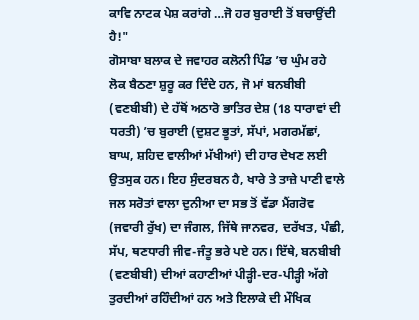ਕਾਵਿ ਨਾਟਕ ਪੇਸ਼ ਕਰਾਂਗੇ …ਜੋ ਹਰ ਬੁਰਾਈ ਤੋਂ ਬਚਾਉਂਦੀ ਹੈ!"
ਗੋਸਾਬਾ ਬਲਾਕ ਦੇ ਜਵਾਹਰ ਕਲੋਨੀ ਪਿੰਡ ’ਚ ਘੁੰਮ ਰਹੇ ਲੋਕ ਬੈਠਣਾ ਸ਼ੁਰੂ ਕਰ ਦਿੰਦੇ ਹਨ, ਜੋ ਮਾਂ ਬਨਬੀਬੀ (ਵਣਬੀਬੀ) ਦੇ ਹੱਥੋਂ ਅਠਾਰੋ ਭਾਤਿਰ ਦੇਸ਼ (18 ਧਾਰਾਵਾਂ ਦੀ ਧਰਤੀ) ’ਚ ਬੁਰਾਈ (ਦੁਸ਼ਟ ਭੂਤਾਂ, ਸੱਪਾਂ, ਮਗਰਮੱਛਾਂ, ਬਾਘ, ਸ਼ਹਿਦ ਵਾਲੀਆਂ ਮੱਖੀਆਂ) ਦੀ ਹਾਰ ਦੇਖਣ ਲਈ ਉਤਸੁਕ ਹਨ। ਇਹ ਸੁੰਦਰਬਨ ਹੈ, ਖਾਰੇ ਤੇ ਤਾਜ਼ੇ ਪਾਣੀ ਵਾਲੇ ਜਲ ਸਰੋਤਾਂ ਵਾਲਾ ਦੁਨੀਆ ਦਾ ਸਭ ਤੋਂ ਵੱਡਾ ਮੈਂਗਰੋਵ (ਜਵਾਰੀ ਰੁੱਖ) ਦਾ ਜੰਗਲ, ਜਿੱਥੇ ਜਾਨਵਰ, ਦਰੱਖਤ, ਪੰਛੀ, ਸੱਪ, ਥਣਧਾਰੀ ਜੀਵ-ਜੰਤੂ ਭਰੇ ਪਏ ਹਨ। ਇੱਥੇ, ਬਨਬੀਬੀ (ਵਣਬੀਬੀ) ਦੀਆਂ ਕਹਾਣੀਆਂ ਪੀੜ੍ਹੀ-ਦਰ-ਪੀੜ੍ਹੀ ਅੱਗੇ ਤੁਰਦੀਆਂ ਰਹਿੰਦੀਆਂ ਹਨ ਅਤੇ ਇਲਾਕੇ ਦੀ ਮੌਖਿਕ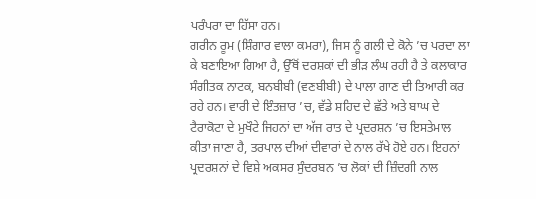ਪਰੰਪਰਾ ਦਾ ਹਿੱਸਾ ਹਨ।
ਗਰੀਨ ਰੂਮ (ਸ਼ਿੰਗਾਰ ਵਾਲਾ ਕਮਰਾ), ਜਿਸ ਨੂੰ ਗਲੀ ਦੇ ਕੋਨੇ ’ਚ ਪਰਦਾ ਲਾ ਕੇ ਬਣਾਇਆ ਗਿਆ ਹੈ, ਉੱਥੋਂ ਦਰਸ਼ਕਾਂ ਦੀ ਭੀੜ ਲੰਘ ਰਹੀ ਹੈ ਤੇ ਕਲਾਕਾਰ ਸੰਗੀਤਕ ਨਾਟਕ, ਬਨਬੀਬੀ (ਵਣਬੀਬੀ) ਦੇ ਪਾਲਾ ਗਾਣ ਦੀ ਤਿਆਰੀ ਕਰ ਰਹੇ ਹਨ। ਵਾਰੀ ਦੇ ਇੰਤਜ਼ਾਰ ’ਚ, ਵੱਡੇ ਸ਼ਹਿਦ ਦੇ ਛੱਤੇ ਅਤੇ ਬਾਘ ਦੇ ਟੈਰਾਕੋਟਾ ਦੇ ਮੁਖੌਟੇ ਜਿਹਨਾਂ ਦਾ ਅੱਜ ਰਾਤ ਦੇ ਪ੍ਰਦਰਸ਼ਨ ’ਚ ਇਸਤੇਮਾਲ ਕੀਤਾ ਜਾਣਾ ਹੈ, ਤਰਪਾਲ ਦੀਆਂ ਦੀਵਾਰਾਂ ਦੇ ਨਾਲ ਰੱਖੇ ਹੋਏ ਹਨ। ਇਹਨਾਂ ਪ੍ਰਦਰਸ਼ਨਾਂ ਦੇ ਵਿਸ਼ੇ ਅਕਸਰ ਸੁੰਦਰਬਨ ’ਚ ਲੋਕਾਂ ਦੀ ਜ਼ਿੰਦਗੀ ਨਾਲ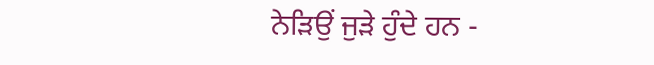ਨੇੜਿਉਂ ਜੁੜੇ ਹੁੰਦੇ ਹਨ -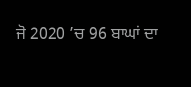ਜੋ 2020 ’ਚ 96 ਬਾਘਾਂ ਦਾ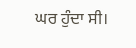ਘਰ ਹੁੰਦਾ ਸੀ।